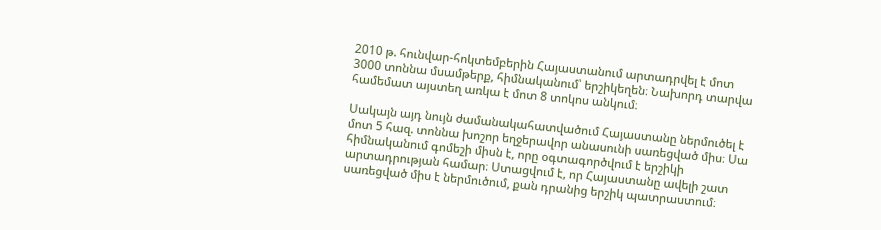2010 թ. հունվար-հոկտեմբերին Հայաստանում արտադրվել է մոտ 3000 տոննա մսամթերք, հիմնականում՝ երշիկեղեն։ Նախորդ տարվա համեմատ այստեղ առկա է մոտ 8 տոկոս անկում։

Սակայն այդ նույն ժամանակահատվածում Հայաստանը ներմուծել է մոտ 5 հազ. տոննա խոշոր եղջերավոր անասունի սառեցված միս։ Սա հիմնականում գոմեշի միսն է, որը օգտագործվում է երշիկի արտադրության համար։ Ստացվում է, որ Հայաստանը ավելի շատ սառեցված միս է ներմուծում, քան դրանից երշիկ պատրաստում։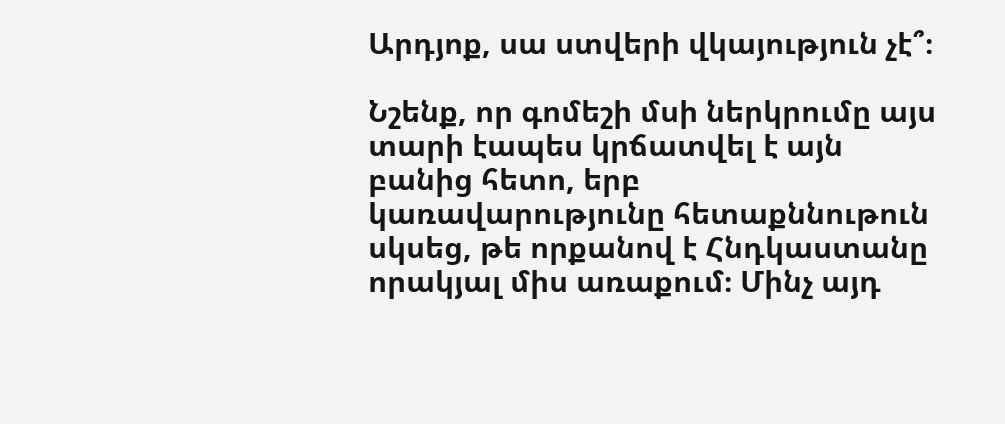Արդյոք, սա ստվերի վկայություն չէ՞։

Նշենք, որ գոմեշի մսի ներկրումը այս տարի էապես կրճատվել է այն բանից հետո, երբ կառավարությունը հետաքննութուն սկսեց, թե որքանով է Հնդկաստանը որակյալ միս առաքում։ Մինչ այդ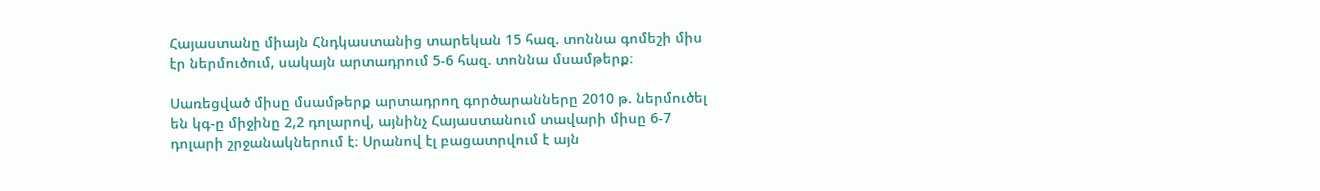Հայաստանը միայն Հնդկաստանից տարեկան 15 հազ. տոննա գոմեշի միս էր ներմուծում, սակայն արտադրում 5-6 հազ. տոննա մսամթերք։

Սառեցված միսը մսամթերք արտադրող գործարանները 2010 թ. ներմուծել են կգ-ը միջինը 2,2 դոլարով, այնինչ Հայաստանում տավարի միսը 6-7 դոլարի շրջանակներում է։ Սրանով էլ բացատրվում է այն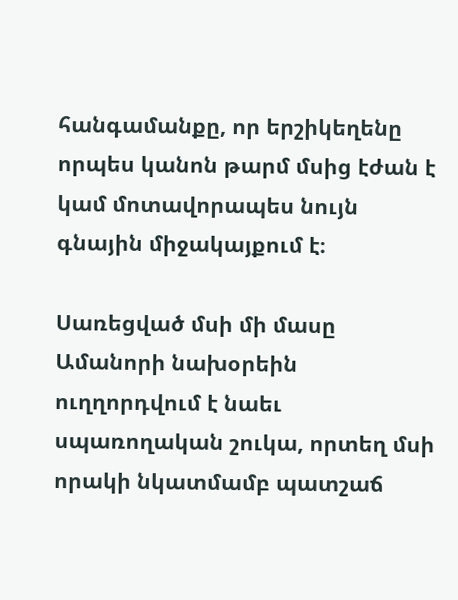հանգամանքը, որ երշիկեղենը որպես կանոն թարմ մսից էժան է կամ մոտավորապես նույն գնային միջակայքում է։

Սառեցված մսի մի մասը Ամանորի նախօրեին ուղղորդվում է նաեւ սպառողական շուկա, որտեղ մսի որակի նկատմամբ պատշաճ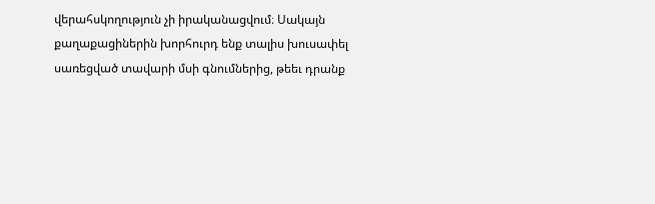վերահսկողություն չի իրականացվում։ Սակայն քաղաքացիներին խորհուրդ ենք տալիս խուսափել սառեցված տավարի մսի գնումներից, թեեւ դրանք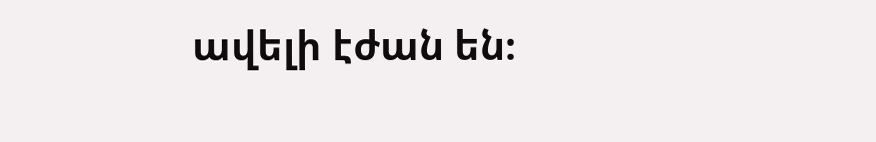ավելի էժան են։